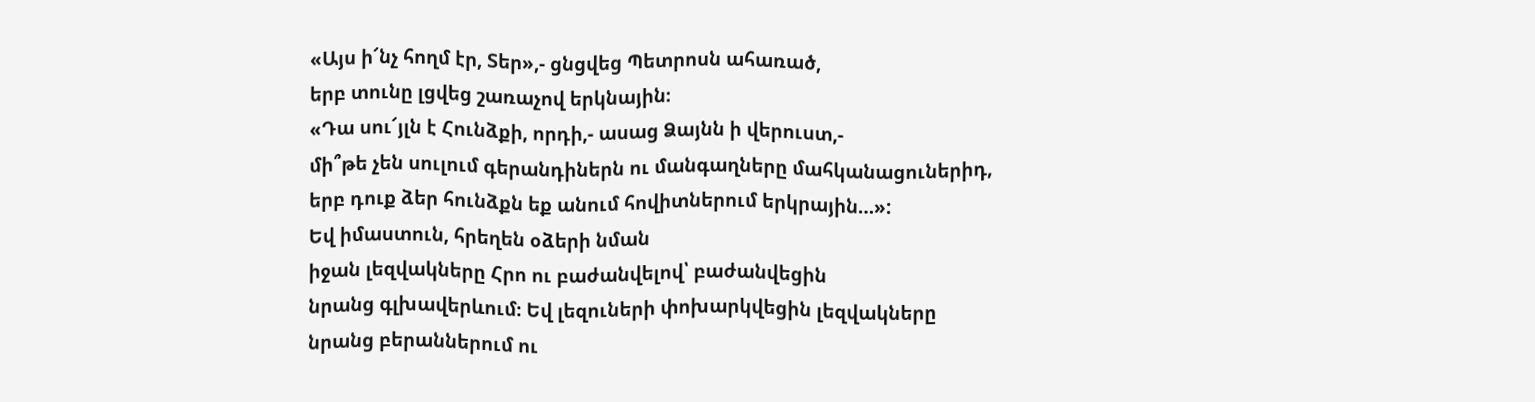«Այս ի՜նչ հողմ էր, Տեր»,- ցնցվեց Պետրոսն ահառած,
երբ տունը լցվեց շառաչով երկնային։
«Դա սու՜յլն է Հունձքի, որդի,- ասաց Ձայնն ի վերուստ,-
մի՞թե չեն սուլում գերանդիներն ու մանգաղները մահկանացուներիդ,
երբ դուք ձեր հունձքն եք անում հովիտներում երկրային…»:
Եվ իմաստուն, հրեղեն օձերի նման
իջան լեզվակները Հրո ու բաժանվելով՝ բաժանվեցին
նրանց գլխավերևում։ Եվ լեզուների փոխարկվեցին լեզվակները
նրանց բերաններում ու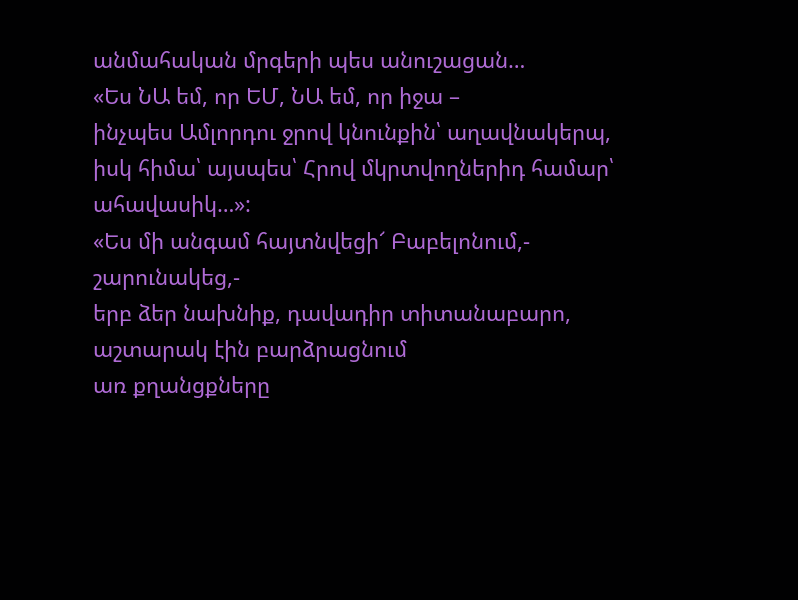անմահական մրգերի պես անուշացան…
«Ես ՆԱ եմ, որ ԵՄ, ՆԱ եմ, որ իջա –
ինչպես Ամլորդու ջրով կնունքին՝ աղավնակերպ,
իսկ հիմա՝ այսպես՝ Հրով մկրտվողներիդ համար՝ ահավասիկ…»:
«Ես մի անգամ հայտնվեցի՜ Բաբելոնում,- շարունակեց,-
երբ ձեր նախնիք, դավադիր տիտանաբարո, աշտարակ էին բարձրացնում
առ քղանցքները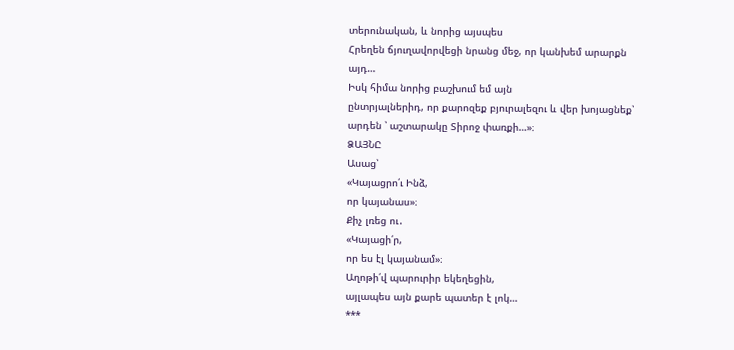տերունական, և նորից այսպես
Հրեղեն ճյուղավորվեցի նրանց մեջ, որ կանխեմ արարքն այդ…
Իսկ հիմա նորից բաշխում եմ այն
ընտրյալներիդ, որ քարոզեք բյուրալեզու և վեր խոյացնեք՝
արդեն ՝ աշտարակը Տիրոջ փառքի…»։
ՁԱՅՆԸ
Ասաց՝
«Կայացրո՛ւ Ինձ,
որ կայանաս»։
Քիչ լռեց ու․
«Կայացի՛ր,
որ ես էլ կայանամ»։
Աղոթի՛վ պարուրիր եկեղեցին,
այլապես այն քարե պատեր է լոկ…
***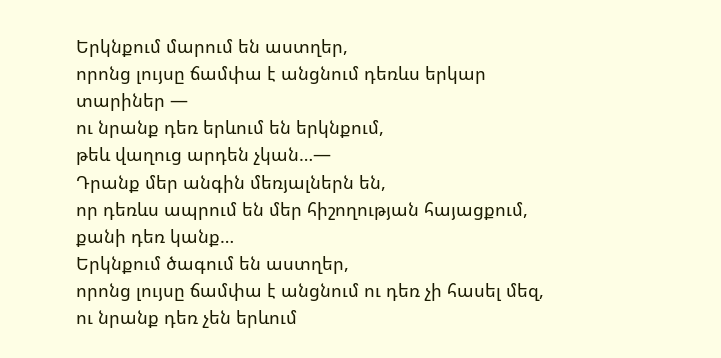Երկնքում մարում են աստղեր,
որոնց լույսը ճամփա է անցնում դեռևս երկար տարիներ —
ու նրանք դեռ երևում են երկնքում,
թեև վաղուց արդեն չկան…—
Դրանք մեր անգին մեռյալներն են,
որ դեռևս ապրում են մեր հիշողության հայացքում,
քանի դեռ կանք…
Երկնքում ծագում են աստղեր,
որոնց լույսը ճամփա է անցնում ու դեռ չի հասել մեզ,
ու նրանք դեռ չեն երևում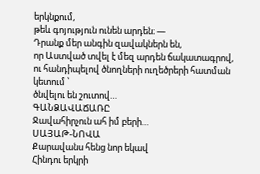երկնքում,
թեև գոյություն ունեն արդեն։ —
Դրանք մեր անգին զավակներն են,
որ Աստված տվել է մեզ արդեն ճակատագրով,
ու հանդիպելով ծնողների ուղեծրերի հատման կետում ՝
ծնվելու են շուտով…
ԳԱՆՁԱՎԱՃԱՌԸ
Ջավահիրչուն ահ իմ բերի…
ՍԱՅԱԹ-ՆՈՎԱ
Քարավանս հենց նոր եկավ
Հինդու երկրի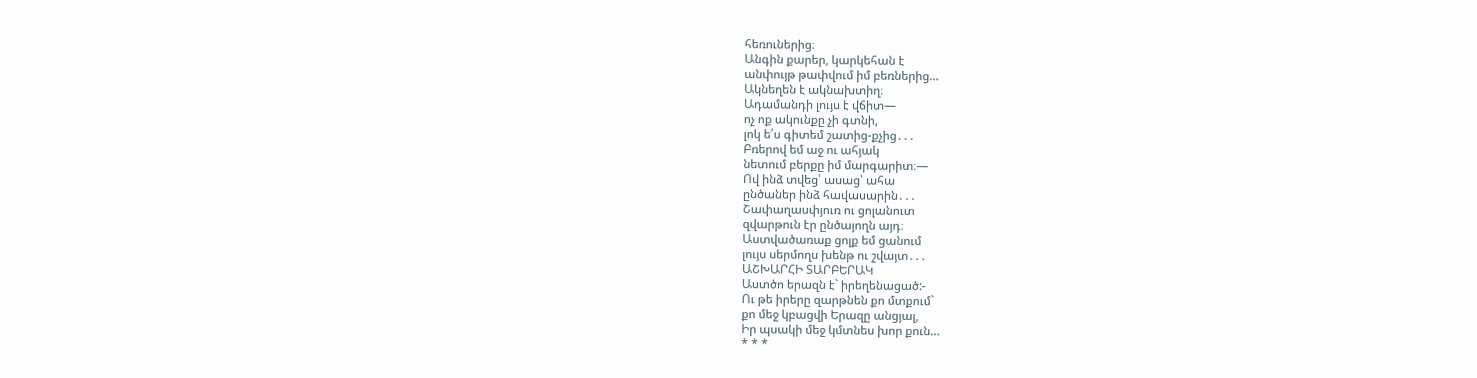հեռուներից։
Անգին քարեր, կարկեհան է
անփույթ թափվում իմ բեռներից…
Ակնեղեն է ակնախտիղ։
Ադամանդի լույս է վճիտ—
ոչ ոք ակունքը չի գտնի,
լոկ ե՛ս գիտեմ շատից-քչից․․․
Բռերով եմ աջ ու ահյակ
նետում բերքը իմ մարգարիտ։—
Ով ինձ տվեց՝ ասաց՝ ահա
ընծաներ ինձ հավասարին․․․
Շափաղասփյուռ ու ցոլանուտ
զվարթուն էր ընծայողն այդ։
Աստվածառաք ցոլք եմ ցանում
լույս սերմողս խենթ ու շվայտ․․․
ԱՇԽԱՐՀԻ ՏԱՐԲԵՐԱԿ
Աստծո երազն է` իրեղենացած:-
Ու թե իրերը զարթնեն քո մտքում`
քո մեջ կբացվի Երազը անցյալ,
Իր պսակի մեջ կմտնես խոր քուն…
* * *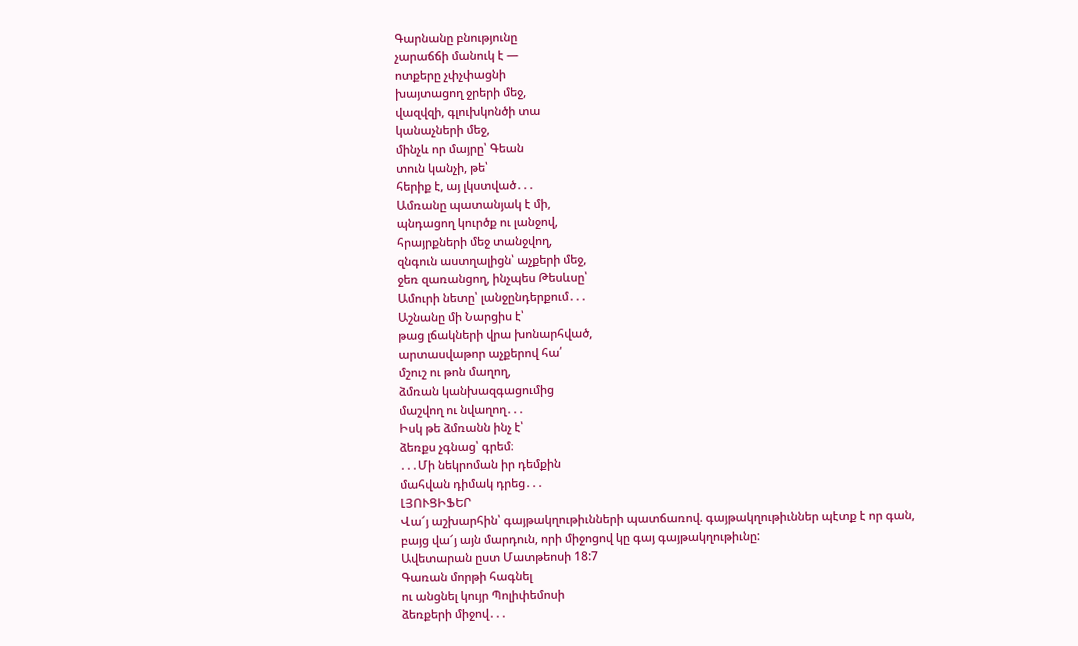Գարնանը բնությունը
չարաճճի մանուկ է —
ոտքերը չփչփացնի
խայտացող ջրերի մեջ,
վազվզի, գլուխկոնծի տա
կանաչների մեջ,
մինչև որ մայրը՝ Գեան
տուն կանչի, թե՝
հերիք է, այ լկստված․․․
Ամռանը պատանյակ է մի,
պնդացող կուրծք ու լանջով,
հրայրքների մեջ տանջվող,
զնգուն աստղալիցն՝ աչքերի մեջ,
ջեռ զառանցող, ինչպես Թեսևսը՝
Ամուրի նետը՝ լանջընդերքում․․․
Աշնանը մի Նարցիս է՝
թաց լճակների վրա խոնարհված,
արտասվաթոր աչքերով հա՛
մշուշ ու թոն մաղող,
ձմռան կանխազգացումից
մաշվող ու նվաղող․․․
Իսկ թե ձմռանն ինչ է՝
ձեռքս չգնաց՝ գրեմ։
․․․Մի նեկրոման իր դեմքին
մահվան դիմակ դրեց․․․
ԼՅՈՒՑԻՖԵՐ
Վա՜յ աշխարհին՝ գայթակղութիւնների պատճառով. գայթակղութիւններ պէտք է որ գան,
բայց վա՜յ այն մարդուն, որի միջոցով կը գայ գայթակղութիւնը:
Ավետարան ըստ Մատթեոսի 18:7
Գառան մորթի հագնել
ու անցնել կույր Պոլիփեմոսի
ձեռքերի միջով․․․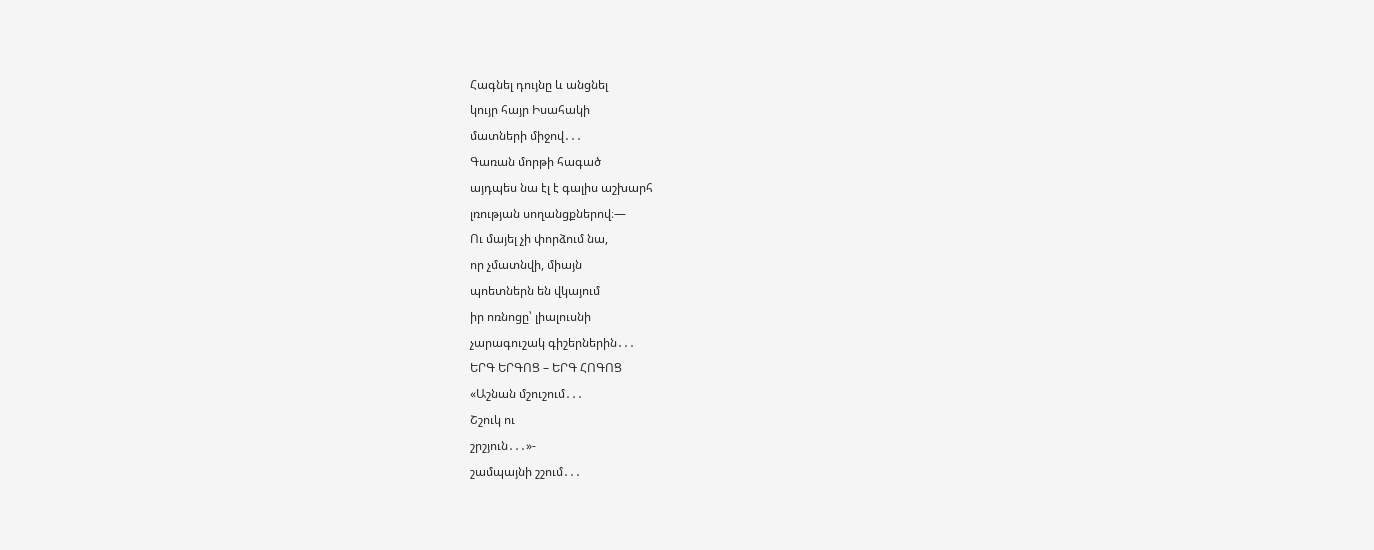Հագնել դույնը և անցնել
կույր հայր Իսահակի
մատների միջով․․․
Գառան մորթի հագած
այդպես նա էլ է գալիս աշխարհ
լռության սողանցքներով։—
Ու մայել չի փորձում նա,
որ չմատնվի, միայն
պոետներն են վկայում
իր ոռնոցը՝ լիալուսնի
չարագուշակ գիշերներին․․․
ԵՐԳ ԵՐԳՈՑ – ԵՐԳ ՀՈԳՈՑ
«Աշնան մշուշում․․․
Շշուկ ու
շրշյուն․․․»-
շամպայնի շշում․․․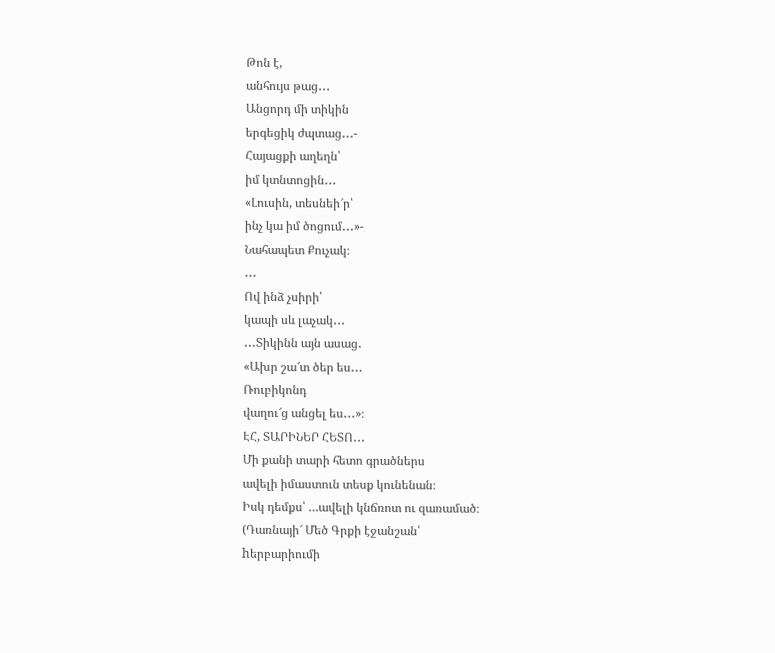Թոն է,
անհույս թաց․․․
Անցորդ մի տիկին
երգեցիկ ժպտաց․․․-
Հայացքի աղեղն՝
իմ կտնտոցին․․․
«Լուսին, տեսնեի՜ր՝
ինչ կա իմ ծոցում․․․»-
Նահապետ Քուչակ։
․․․
Ով ինձ չսիրի՝
կապի սև լաչակ․․․
․․․Տիկինն այն ասաց․
«Ախր շա՜տ ծեր ես․․․
Ռուբիկոնդ
վաղու՜ց անցել ես․․․»։
ԷՀ, ՏԱՐԻՆԵՐ ՀԵՏՈ․․․
Մի քանի տարի հետո գրածներս
ավելի իմաստուն տեսք կունենան։
Իսկ դեմքս՝ …ավելի կնճռոտ ու զառամած։
(Դառնայի՜ Մեծ Գրքի էջանշան՝
hերբարիումի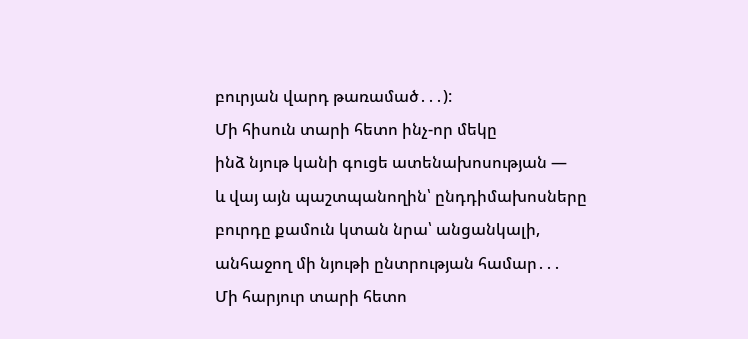բուրյան վարդ թառամած․․․):
Մի հիսուն տարի հետո ինչ-որ մեկը
ինձ նյութ կանի գուցե ատենախոսության —
և վայ այն պաշտպանողին՝ ընդդիմախոսները
բուրդը քամուն կտան նրա՝ անցանկալի,
անհաջող մի նյութի ընտրության համար․․․
Մի հարյուր տարի հետո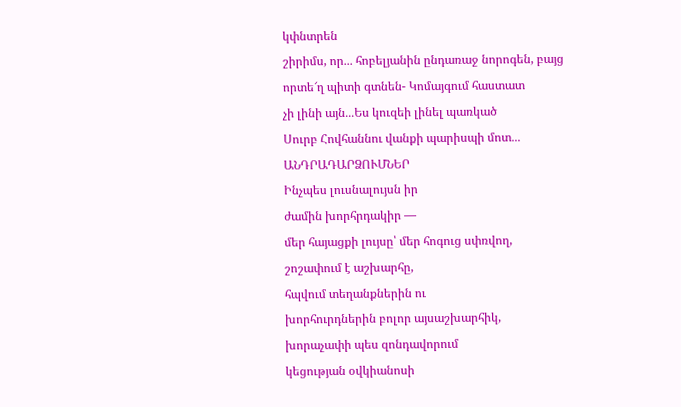կփնտրեն
շիրիմս, որ․․․ հոբելյանին ընդառաջ նորոգեն, բայց
որտե՜ղ պիտի գտնեն- Կոմայգում հաստատ
չի լինի այն․․․Ես կուզեի լինել պառկած
Սուրբ Հովհաննու վանքի պարիսպի մոտ․․․
ԱՆԴՐԱԴԱՐՁՈՒՄՆԵՐ
Ինչպես լուսնալույսն իր
ժամին խորհրդակիր —
մեր հայացքի լույսը՝ մեր հոգուց սփռվող,
շոշափում է աշխարհը,
հպվում տեղանքներին ու
խորհուրդներին բոլոր այսաշխարհիկ,
խորաչափի պես զոնդավորում
կեցության օվկիանոսի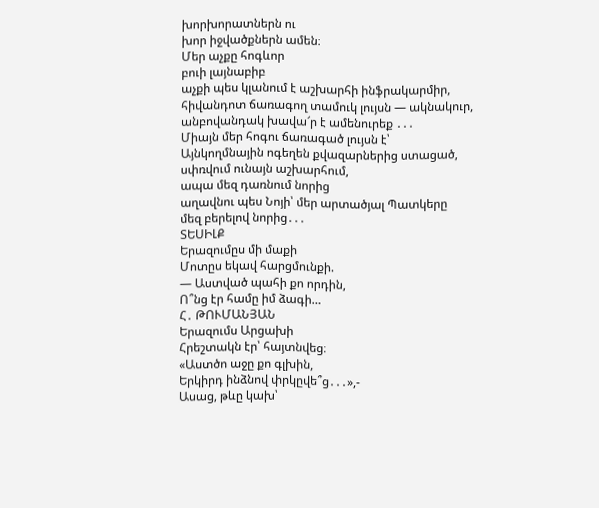խորխորատներն ու
խոր իջվածքներն ամեն։
Մեր աչքը հոգևոր
բուի լայնաբիբ
աչքի պես կլանում է աշխարհի ինֆրակարմիր,
հիվանդոտ ճառագող տամուկ լույսն — ակնակուր,
անբովանդակ խավա՜ր է ամենուրեք ․․․
Միայն մեր հոգու ճառագած լույսն է՝
Այնկողմնային ոգեղեն քվազարներից ստացած,
սփռվում ունայն աշխարհում,
ապա մեզ դառնում նորից
աղավնու պես Նոյի՝ մեր արտածյալ Պատկերը
մեզ բերելով նորից․․․
ՏԵՍԻԼՔ
Երազումըս մի մաքի
Մոտըս եկավ հարցմունքի.
― Աստված պահի քո որդին,
Ո՞նց էր համը իմ ձագի…
Հ․ ԹՈՒՄԱՆՅԱՆ
Երազումս Արցախի
Հրեշտակն էր՝ հայտնվեց։
«Աստծո աջը քո գլխին,
Երկիրդ ինձնով փրկըվե՞ց․․․»,-
Ասաց, թևը կախ՝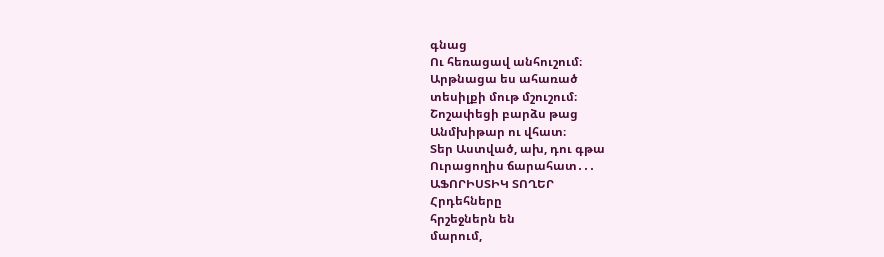գնաց
Ու հեռացավ անհուշում։
Արթնացա ես ահառած
տեսիլքի մութ մշուշում։
Շոշափեցի բարձս թաց
Անմխիթար ու վհատ։
Տեր Աստված, ախ, դու գթա
Ուրացողիս ճարահատ․․․
ԱՖՈՐԻՍՏԻԿ ՏՈՂԵՐ
Հրդեհները
հրշեջներն են
մարում,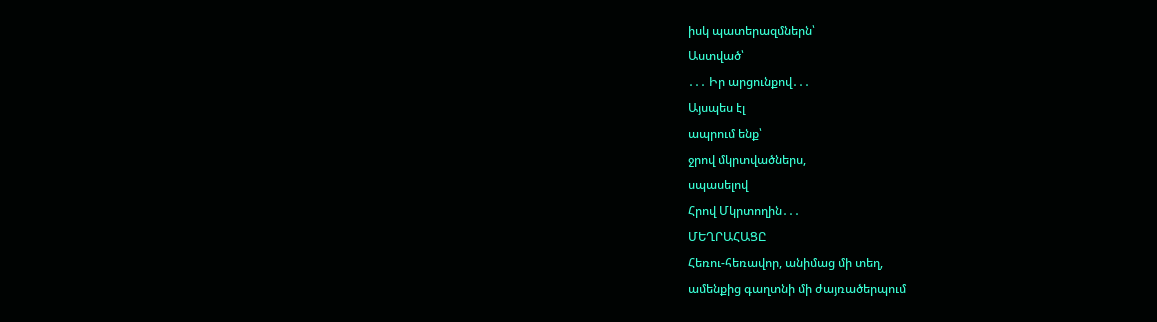իսկ պատերազմներն՝
Աստված՝
․․․ Իր արցունքով․․․
Այսպես էլ
ապրում ենք՝
ջրով մկրտվածներս,
սպասելով
Հրով Մկրտողին․․․
ՄԵՂՐԱՀԱՑԸ
Հեռու-հեռավոր, անիմաց մի տեղ,
ամենքից գաղտնի մի ժայռածերպում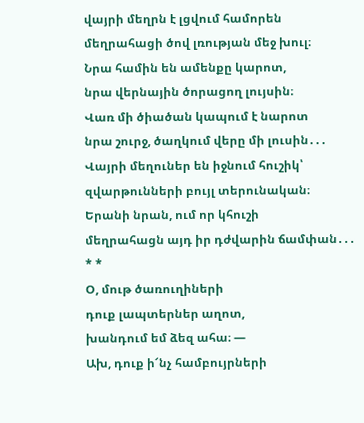վայրի մեղրն է լցվում համորեն
մեղրահացի ծով լռության մեջ խուլ։
Նրա համին են ամենքը կարոտ,
նրա վերնային ծորացող լույսին։
Վառ մի ծիածան կապում է նարոտ
նրա շուրջ, ծաղկում վերը մի լուսին․․․
Վայրի մեղուներ են իջնում հուշիկ՝
զվարթունների բույլ տերունական։
Երանի նրան, ում որ կհուշի
մեղրահացն այդ իր դժվարին ճամփան․․․
* *
Օ, մութ ծառուղիների
դուք լապտերներ աղոտ,
խանդում եմ ձեզ ահա։ —
Ախ, դուք ի՜նչ համբույրների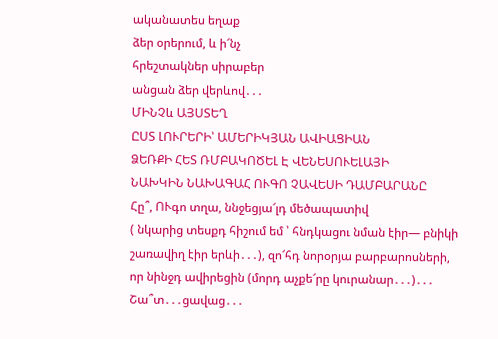ականատես եղաք
ձեր օրերում, և ի՜նչ
հրեշտակներ սիրաբեր
անցան ձեր վերևով․․․
ՄԻՆՉև ԱՅՍՏԵՂ
ԸՍՏ ԼՈՒՐԵՐԻ՝ ԱՄԵՐԻԿՅԱՆ ԱՎԻԱՑԻԱՆ
ՁԵՌՔԻ ՀԵՏ ՌՄԲԱԿՈԾԵԼ Է ՎԵՆԵՍՈՒԵԼԱՅԻ
ՆԱԽԿԻՆ ՆԱԽԱԳԱՀ ՈՒԳՈ ՉԱՎԵՍԻ ԴԱՄԲԱՐԱՆԸ
Հը՞, ՈՒգո տղա, ննջեցյա՜լդ մեծապատիվ
( նկարից տեսքդ հիշում եմ ՝ հնդկացու նման էիր— բնիկի
շառավիղ էիր երևի․․․), զո՜հդ նորօրյա բարբարոսների,
որ նինջդ ավիրեցին (մորդ աչքե՜րը կուրանար․․․)․․․
Շա՞տ․․․ցավաց․․․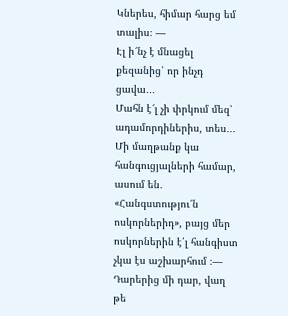Կներես, հիմար հարց եմ տալիս։ —
Էլ ի՜նչ է մնացել քեզանից՝ որ ինչդ ցավա․․․
Մահն է՜լ չի փրկում մեզ՝ ադամորդիներիս, տես․․․
Մի մաղթանք կա հանգուցյալների համար, ասում են․
«Հանգստությու՜ն ոսկորներիդ», բայց մեր
ոսկորներին է՛լ հանգիստ չկա էս աշխարհում ։—
Դարերից մի դար, վաղ թե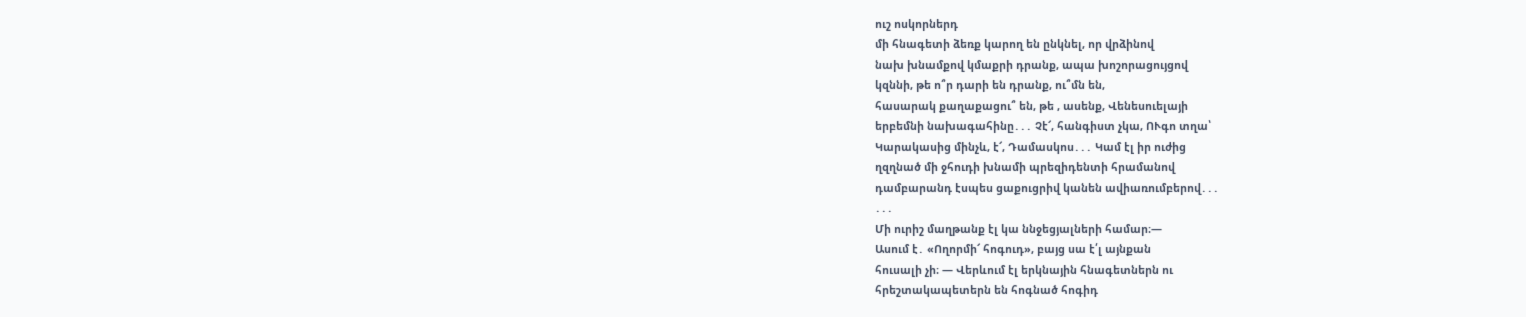ուշ ոսկորներդ
մի հնագետի ձեռք կարող են ընկնել, որ վրձինով
նախ խնամքով կմաքրի դրանք, ապա խոշորացույցով
կզննի, թե ո՞ր դարի են դրանք, ու՞մն են,
հասարակ քաղաքացու՞ են, թե , ասենք, Վենեսուելայի
երբեմնի նախագահինը․․․ Չէ՜, հանգիստ չկա, ՈՒգո տղա՝
Կարակասից մինչև, է՜, Դամասկոս․․․ Կամ էլ իր ուժից
ղզղնած մի ջհուդի խնամի պրեզիդենտի հրամանով
դամբարանդ էսպես ցաքուցրիվ կանեն ավիառումբերով․․․
․․․
Մի ուրիշ մաղթանք էլ կա ննջեցյալների համար։—
Ասում է․ «Ողորմի՜ հոգուդ», բայց սա է՛լ այնքան
հուսալի չի։ — Վերևում էլ երկնային հնագետներն ու
հրեշտակապետերն են հոգնած հոգիդ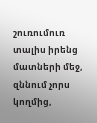շուռումուռ տալիս իրենց մատների մեջ, զննում չորս կողմից,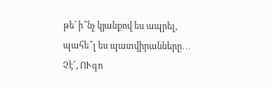թե՝ ի՞նչ կյանքով ես ապրել, պահե՞լ ես պատվիրանները․․․
Չէ՜, ՈՒգո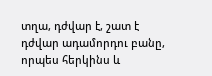տղա, դժվար է, շատ է դժվար ադամորդու բանը,
որպես հերկինս և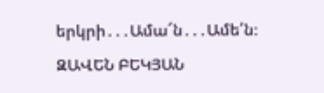երկրի․․․Ամա՜ն․․․Ամե՛ն։
ԶԱՎԵՆ ԲԵԿՅԱՆ